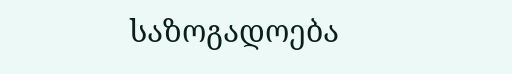საზოგადოება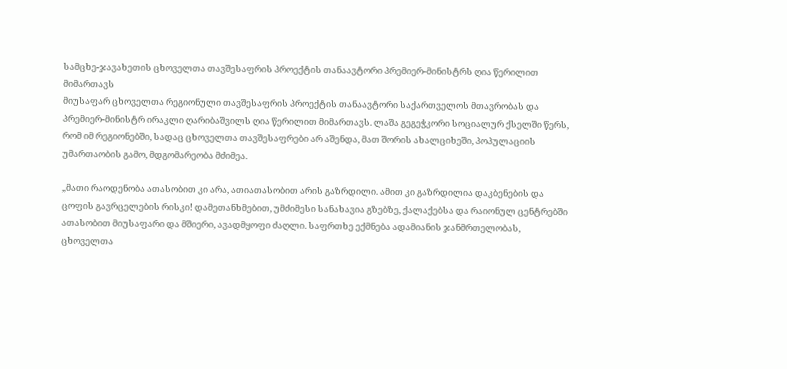სამცხე-ჯავახეთის ცხოველთა თავშესაფრის პროექტის თანაავტორი პრემიერ-მინისტრს ღია წერილით მიმართავს
მიუსაფარ ცხოველთა რეგიონული თავშესაფრის პროექტის თანაავტორი საქართველოს მთავრობას და პრემიერ-მინისტრ ირაკლი ღარიბაშვილს ღია წერილით მიმართავს. ლაშა გეგეჭკორი სოციალურ ქსელში წერს, რომ იმ რეგიონებში, სადაც ცხოველთა თავშესაფრები არ აშენდა, მათ შორის ახალციხეში, პოპულაციის უმართაობის გამო, მდგომარეობა მძიმეა.

„მათი რაოდენობა ათასობით კი არა, ათიათასობით არის გაზრდილი. ამით კი გაზრდილია დაკბენების და ცოფის გავრცელების რისკი! დამეთანხმებით, უმძიმესი სანახავია გზებზე, ქალაქებსა და რაიონულ ცენტრებში ათასობით მიუსაფარი და მშიერი, ავადმყოფი ძაღლი. საფრთხე ექმნება ადამიანის ჯანმრთელობას, ცხოველთა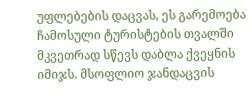უფლებების დაცვას, ეს გარემოება ჩამოსული ტურისტების თვალში მკვეთრად სწევს დაბლა ქვეყნის იმიჯს. მსოფლიო ჯანდაცვის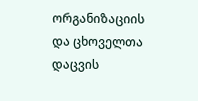ორგანიზაციის და ცხოველთა დაცვის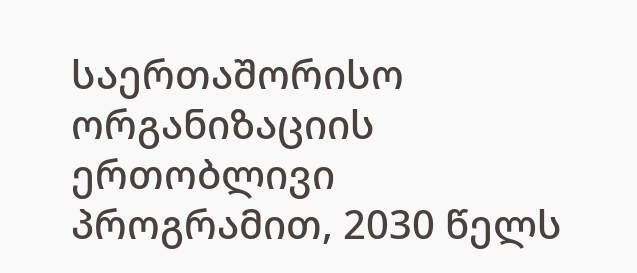საერთაშორისო ორგანიზაციის ერთობლივი პროგრამით, 2030 წელს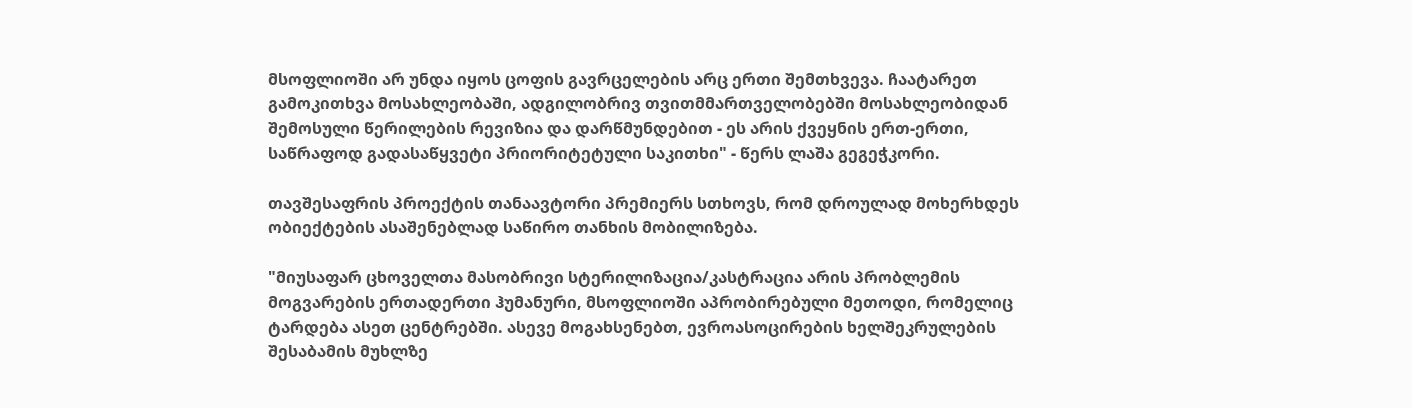მსოფლიოში არ უნდა იყოს ცოფის გავრცელების არც ერთი შემთხვევა. ჩაატარეთ გამოკითხვა მოსახლეობაში, ადგილობრივ თვითმმართველობებში მოსახლეობიდან შემოსული წერილების რევიზია და დარწმუნდებით - ეს არის ქვეყნის ერთ-ერთი, საწრაფოდ გადასაწყვეტი პრიორიტეტული საკითხი" - წერს ლაშა გეგეჭკორი.

თავშესაფრის პროექტის თანაავტორი პრემიერს სთხოვს, რომ დროულად მოხერხდეს ობიექტების ასაშენებლად საწირო თანხის მობილიზება.

"მიუსაფარ ცხოველთა მასობრივი სტერილიზაცია/კასტრაცია არის პრობლემის მოგვარების ერთადერთი ჰუმანური, მსოფლიოში აპრობირებული მეთოდი, რომელიც ტარდება ასეთ ცენტრებში. ასევე მოგახსენებთ, ევროასოცირების ხელშეკრულების შესაბამის მუხლზე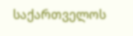საქართველოს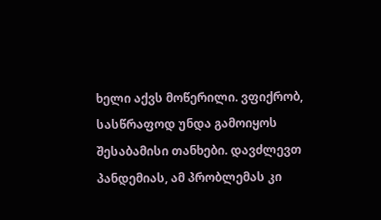ხელი აქვს მოწერილი. ვფიქრობ, სასწრაფოდ უნდა გამოიყოს შესაბამისი თანხები. დავძლევთ პანდემიას, ამ პრობლემას კი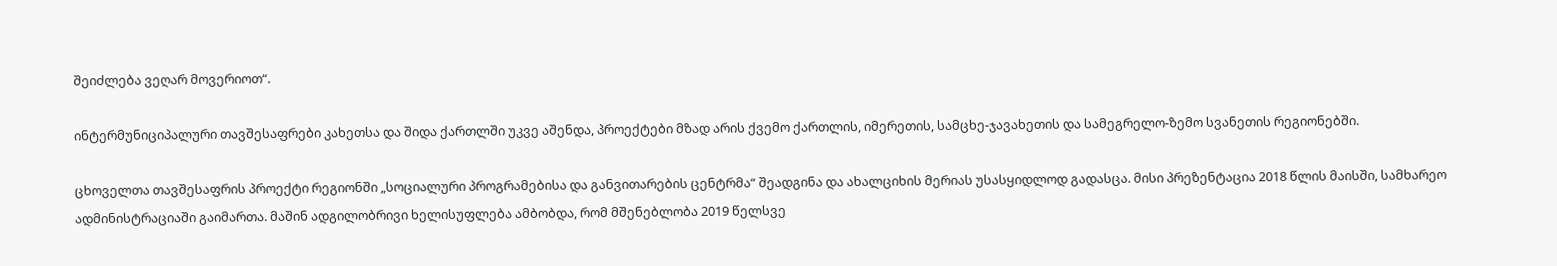შეიძლება ვეღარ მოვერიოთ“.

ინტერმუნიციპალური თავშესაფრები კახეთსა და შიდა ქართლში უკვე აშენდა, პროექტები მზად არის ქვემო ქართლის, იმერეთის, სამცხე-ჯავახეთის და სამეგრელო-ზემო სვანეთის რეგიონებში.

ცხოველთა თავშესაფრის პროექტი რეგიონში „სოციალური პროგრამებისა და განვითარების ცენტრმა“ შეადგინა და ახალციხის მერიას უსასყიდლოდ გადასცა. მისი პრეზენტაცია 2018 წლის მაისში, სამხარეო ადმინისტრაციაში გაიმართა. მაშინ ადგილობრივი ხელისუფლება ამბობდა, რომ მშენებლობა 2019 წელსვე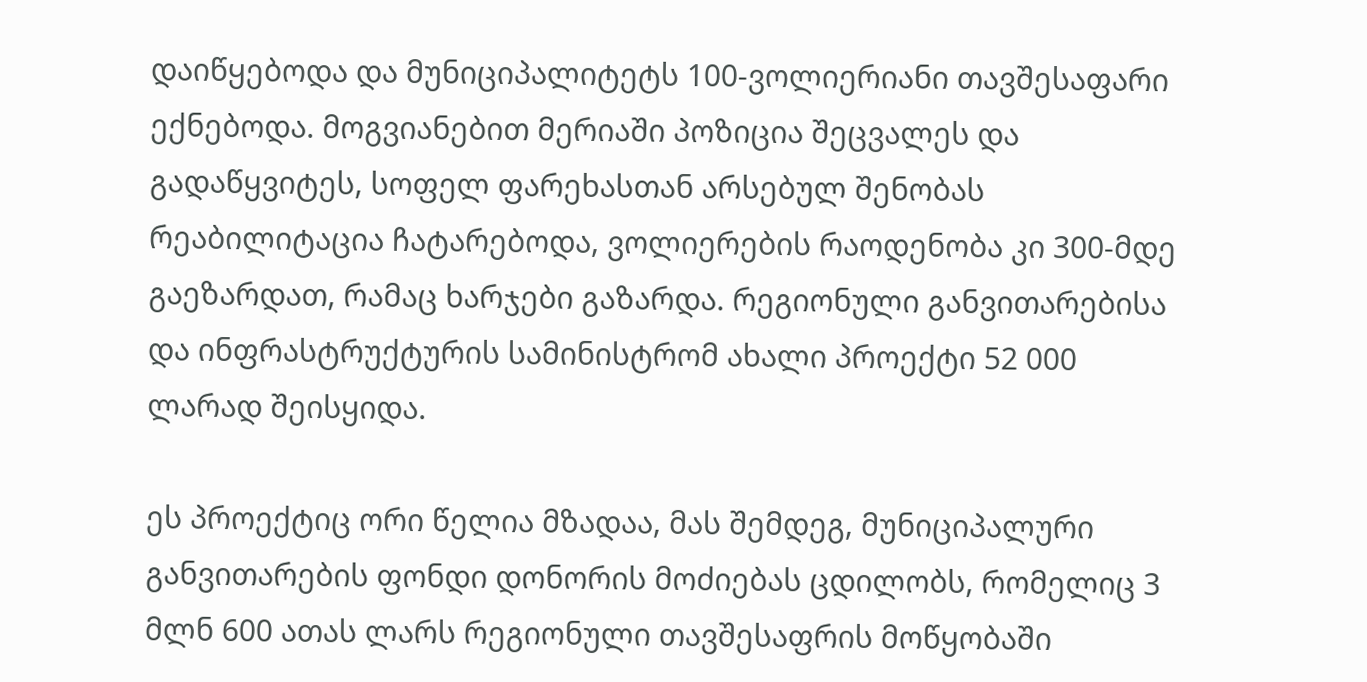დაიწყებოდა და მუნიციპალიტეტს 100-ვოლიერიანი თავშესაფარი ექნებოდა. მოგვიანებით მერიაში პოზიცია შეცვალეს და გადაწყვიტეს, სოფელ ფარეხასთან არსებულ შენობას რეაბილიტაცია ჩატარებოდა, ვოლიერების რაოდენობა კი 300-მდე გაეზარდათ, რამაც ხარჯები გაზარდა. რეგიონული განვითარებისა და ინფრასტრუქტურის სამინისტრომ ახალი პროექტი 52 000 ლარად შეისყიდა.

ეს პროექტიც ორი წელია მზადაა, მას შემდეგ, მუნიციპალური განვითარების ფონდი დონორის მოძიებას ცდილობს, რომელიც 3 მლნ 600 ათას ლარს რეგიონული თავშესაფრის მოწყობაში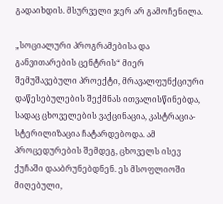გადაიხდის. მსურველი ჯერ არ გამოჩენილა.

„სოციალური პროგრამებისა და განვითარების ცენტრის“ მიერ შემუშავებული პროექტი, მრავალფუნქციური დაწესებულების შექმნას ითვალისწინებდა, სადაც ცხოველების ვაქცინაცია, კასტრაცია-სტერილიზაცია ჩატარდებოდა. ამ პროცედურების შემდეგ, ცხოველს ისევ ქუჩაში დააბრუნებდნენ. ეს მსოფლიოში მიღებული,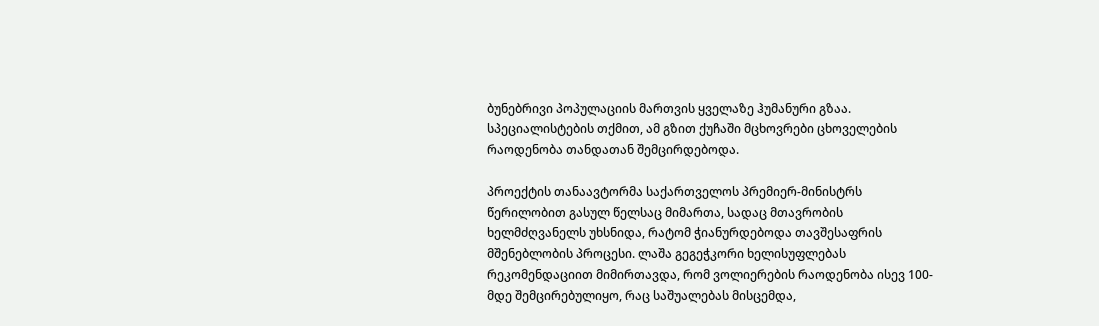ბუნებრივი პოპულაციის მართვის ყველაზე ჰუმანური გზაა. სპეციალისტების თქმით, ამ გზით ქუჩაში მცხოვრები ცხოველების რაოდენობა თანდათან შემცირდებოდა.

პროექტის თანაავტორმა საქართველოს პრემიერ-მინისტრს წერილობით გასულ წელსაც მიმართა, სადაც მთავრობის ხელმძღვანელს უხსნიდა, რატომ ჭიანურდებოდა თავშესაფრის მშენებლობის პროცესი. ლაშა გეგეჭკორი ხელისუფლებას რეკომენდაციით მიმირთავდა, რომ ვოლიერების რაოდენობა ისევ 100-მდე შემცირებულიყო, რაც საშუალებას მისცემდა,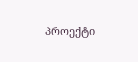პროექტი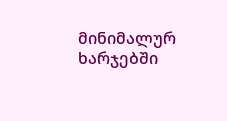მინიმალურ ხარჯებში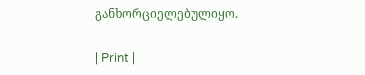განხორციელებულიყო.

| Print |